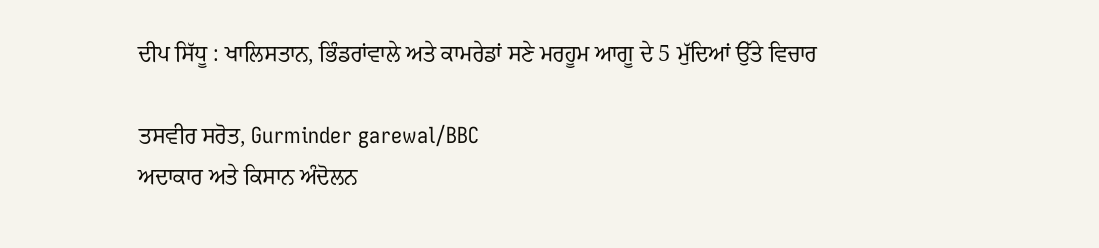ਦੀਪ ਸਿੱਧੂ : ਖਾਲਿਸਤਾਨ, ਭਿੰਡਰਾਂਵਾਲੇ ਅਤੇ ਕਾਮਰੇਡਾਂ ਸਣੇ ਮਰਹੂਮ ਆਗੂ ਦੇ 5 ਮੁੱਦਿਆਂ ਉੱਤੇ ਵਿਚਾਰ

ਤਸਵੀਰ ਸਰੋਤ, Gurminder garewal/BBC
ਅਦਾਕਾਰ ਅਤੇ ਕਿਸਾਨ ਅੰਦੋਲਨ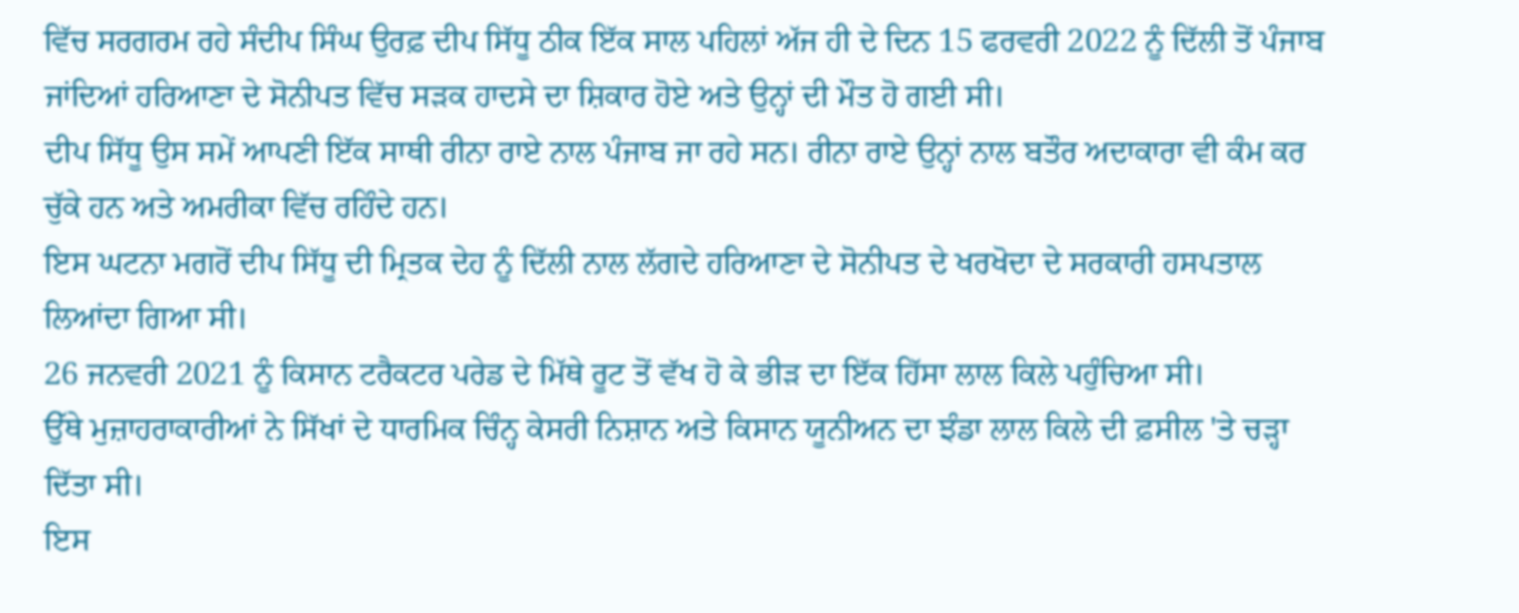ਵਿੱਚ ਸਰਗਰਮ ਰਹੇ ਸੰਦੀਪ ਸਿੰਘ ਉਰਫ਼ ਦੀਪ ਸਿੱਧੂ ਠੀਕ ਇੱਕ ਸਾਲ ਪਹਿਲਾਂ ਅੱਜ ਹੀ ਦੇ ਦਿਨ 15 ਫਰਵਰੀ 2022 ਨੂੰ ਦਿੱਲੀ ਤੋਂ ਪੰਜਾਬ ਜਾਂਦਿਆਂ ਹਰਿਆਣਾ ਦੇ ਸੋਨੀਪਤ ਵਿੱਚ ਸੜਕ ਹਾਦਸੇ ਦਾ ਸ਼ਿਕਾਰ ਹੋਏ ਅਤੇ ਉਨ੍ਹਾਂ ਦੀ ਮੌਤ ਹੋ ਗਈ ਸੀ।
ਦੀਪ ਸਿੱਧੂ ਉਸ ਸਮੇਂ ਆਪਣੀ ਇੱਕ ਸਾਥੀ ਰੀਨਾ ਰਾਏ ਨਾਲ ਪੰਜਾਬ ਜਾ ਰਹੇ ਸਨ। ਰੀਨਾ ਰਾਏ ਉਨ੍ਹਾਂ ਨਾਲ ਬਤੌਰ ਅਦਾਕਾਰਾ ਵੀ ਕੰਮ ਕਰ ਚੁੱਕੇ ਹਨ ਅਤੇ ਅਮਰੀਕਾ ਵਿੱਚ ਰਹਿੰਦੇ ਹਨ।
ਇਸ ਘਟਨਾ ਮਗਰੋਂ ਦੀਪ ਸਿੱਧੂ ਦੀ ਮ੍ਰਿਤਕ ਦੇਹ ਨੂੰ ਦਿੱਲੀ ਨਾਲ ਲੱਗਦੇ ਹਰਿਆਣਾ ਦੇ ਸੋਨੀਪਤ ਦੇ ਖਰਖੋਦਾ ਦੇ ਸਰਕਾਰੀ ਹਸਪਤਾਲ ਲਿਆਂਦਾ ਗਿਆ ਸੀ।
26 ਜਨਵਰੀ 2021 ਨੂੰ ਕਿਸਾਨ ਟਰੈਕਟਰ ਪਰੇਡ ਦੇ ਮਿੱਥੇ ਰੂਟ ਤੋਂ ਵੱਖ ਹੋ ਕੇ ਭੀੜ ਦਾ ਇੱਕ ਹਿੱਸਾ ਲਾਲ ਕਿਲੇ ਪਹੁੰਚਿਆ ਸੀ।
ਉੱਥੇ ਮੁਜ਼ਾਹਰਾਕਾਰੀਆਂ ਨੇ ਸਿੱਖਾਂ ਦੇ ਧਾਰਮਿਕ ਚਿੰਨ੍ਹ ਕੇਸਰੀ ਨਿਸ਼ਾਨ ਅਤੇ ਕਿਸਾਨ ਯੂਨੀਅਨ ਦਾ ਝੰਡਾ ਲਾਲ ਕਿਲੇ ਦੀ ਫ਼ਸੀਲ 'ਤੇ ਚੜ੍ਹਾ ਦਿੱਤਾ ਸੀ।
ਇਸ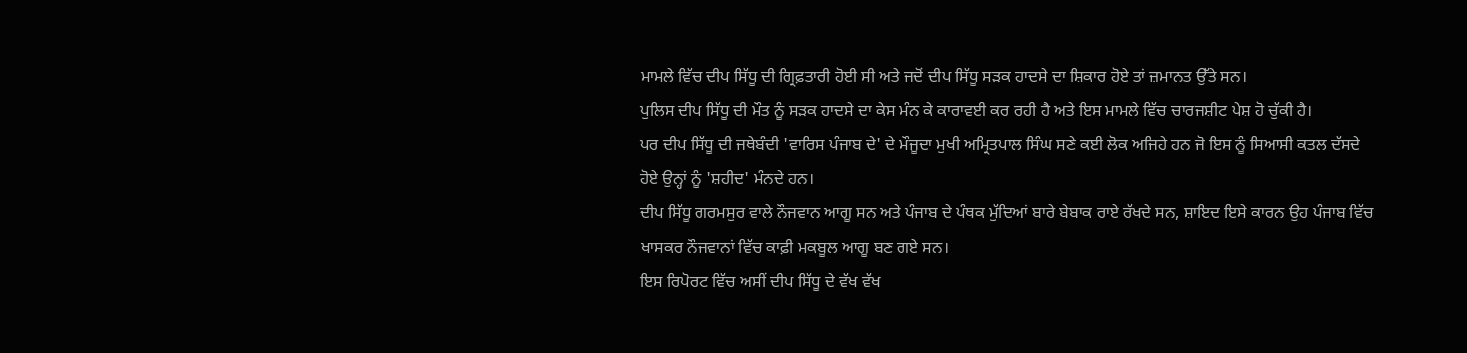ਮਾਮਲੇ ਵਿੱਚ ਦੀਪ ਸਿੱਧੂ ਦੀ ਗ੍ਰਿਫ਼ਤਾਰੀ ਹੋਈ ਸੀ ਅਤੇ ਜਦੋਂ ਦੀਪ ਸਿੱਧੂ ਸੜਕ ਹਾਦਸੇ ਦਾ ਸ਼ਿਕਾਰ ਹੋਏ ਤਾਂ ਜ਼ਮਾਨਤ ਉੱਤੇ ਸਨ।
ਪੁਲਿਸ ਦੀਪ ਸਿੱਧੂ ਦੀ ਮੌਤ ਨੂੰ ਸੜਕ ਹਾਦਸੇ ਦਾ ਕੇਸ ਮੰਨ ਕੇ ਕਾਰਾਵਈ ਕਰ ਰਹੀ ਹੈ ਅਤੇ ਇਸ ਮਾਮਲੇ ਵਿੱਚ ਚਾਰਜਸ਼ੀਟ ਪੇਸ਼ ਹੋ ਚੁੱਕੀ ਹੈ।
ਪਰ ਦੀਪ ਸਿੱਧੂ ਦੀ ਜਥੇਬੰਦੀ 'ਵਾਰਿਸ ਪੰਜਾਬ ਦੇ' ਦੇ ਮੌਜੂਦਾ ਮੁਖੀ ਅਮ੍ਰਿਤਪਾਲ ਸਿੰਘ ਸਣੇ ਕਈ ਲੋਕ ਅਜਿਹੇ ਹਨ ਜੋ ਇਸ ਨੂੰ ਸਿਆਸੀ ਕਤਲ ਦੱਸਦੇ ਹੋਏ ਉਨ੍ਹਾਂ ਨੂੰ 'ਸ਼ਹੀਦ' ਮੰਨਦੇ ਹਨ।
ਦੀਪ ਸਿੱਧੂ ਗਰਮਸੁਰ ਵਾਲੇ ਨੌਜਵਾਨ ਆਗੂ ਸਨ ਅਤੇ ਪੰਜਾਬ ਦੇ ਪੰਥਕ ਮੁੱਦਿਆਂ ਬਾਰੇ ਬੇਬਾਕ ਰਾਏ ਰੱਖਦੇ ਸਨ, ਸ਼ਾਇਦ ਇਸੇ ਕਾਰਨ ਉਹ ਪੰਜਾਬ ਵਿੱਚ ਖਾਸਕਰ ਨੌਜਵਾਨਾਂ ਵਿੱਚ ਕਾਫ਼ੀ ਮਕਬੂਲ ਆਗੂ ਬਣ ਗਏ ਸਨ।
ਇਸ ਰਿਪੋਰਟ ਵਿੱਚ ਅਸੀਂ ਦੀਪ ਸਿੱਧੂ ਦੇ ਵੱਖ ਵੱਖ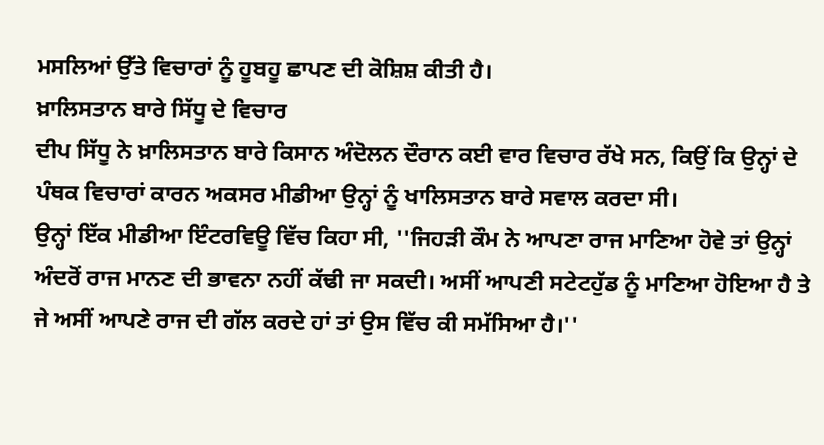ਮਸਲਿਆਂ ਉੱਤੇ ਵਿਚਾਰਾਂ ਨੂੰ ਹੂਬਹੂ ਛਾਪਣ ਦੀ ਕੋਸ਼ਿਸ਼ ਕੀਤੀ ਹੈ।
ਖ਼ਾਲਿਸਤਾਨ ਬਾਰੇ ਸਿੱਧੂ ਦੇ ਵਿਚਾਰ
ਦੀਪ ਸਿੱਧੂ ਨੇ ਖ਼ਾਲਿਸਤਾਨ ਬਾਰੇ ਕਿਸਾਨ ਅੰਦੋਲਨ ਦੌਰਾਨ ਕਈ ਵਾਰ ਵਿਚਾਰ ਰੱਖੇ ਸਨ, ਕਿਉਂ ਕਿ ਉਨ੍ਹਾਂ ਦੇ ਪੰਥਕ ਵਿਚਾਰਾਂ ਕਾਰਨ ਅਕਸਰ ਮੀਡੀਆ ਉਨ੍ਹਾਂ ਨੂੰ ਖਾਲਿਸਤਾਨ ਬਾਰੇ ਸਵਾਲ ਕਰਦਾ ਸੀ।
ਉਨ੍ਹਾਂ ਇੱਕ ਮੀਡੀਆ ਇੰਟਰਵਿਊ ਵਿੱਚ ਕਿਹਾ ਸੀ, ''ਜਿਹੜੀ ਕੌਮ ਨੇ ਆਪਣਾ ਰਾਜ ਮਾਣਿਆ ਹੋਵੇ ਤਾਂ ਉਨ੍ਹਾਂ ਅੰਦਰੋਂ ਰਾਜ ਮਾਨਣ ਦੀ ਭਾਵਨਾ ਨਹੀਂ ਕੱਢੀ ਜਾ ਸਕਦੀ। ਅਸੀਂ ਆਪਣੀ ਸਟੇਟਹੁੱਡ ਨੂੰ ਮਾਣਿਆ ਹੋਇਆ ਹੈ ਤੇ ਜੇ ਅਸੀਂ ਆਪਣੇ ਰਾਜ ਦੀ ਗੱਲ ਕਰਦੇ ਹਾਂ ਤਾਂ ਉਸ ਵਿੱਚ ਕੀ ਸਮੱਸਿਆ ਹੈ।''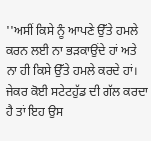''ਅਸੀਂ ਕਿਸੇ ਨੂੰ ਆਪਣੇ ਉੱਤੇ ਹਮਲੇ ਕਰਨ ਲਈ ਨਾ ਭੜਕਾਉਂਦੇ ਹਾਂ ਅਤੇ ਨਾ ਹੀ ਕਿਸੇ ਉੱਤੇ ਹਮਲੇ ਕਰਦੇ ਹਾਂ। ਜੇਕਰ ਕੋਈ ਸਟੇਟਹੁੱਡ ਦੀ ਗੱਲ ਕਰਦਾ ਹੈ ਤਾਂ ਇਹ ਉਸ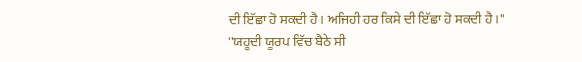ਦੀ ਇੱਛਾ ਹੋ ਸਕਦੀ ਹੈ। ਅਜਿਹੀ ਹਰ ਕਿਸੇ ਦੀ ਇੱਛਾ ਹੋ ਸਕਦੀ ਹੈ।''
''ਯਹੂਦੀ ਯੂਰਪ ਵਿੱਚ ਬੈਠੇ ਸੀ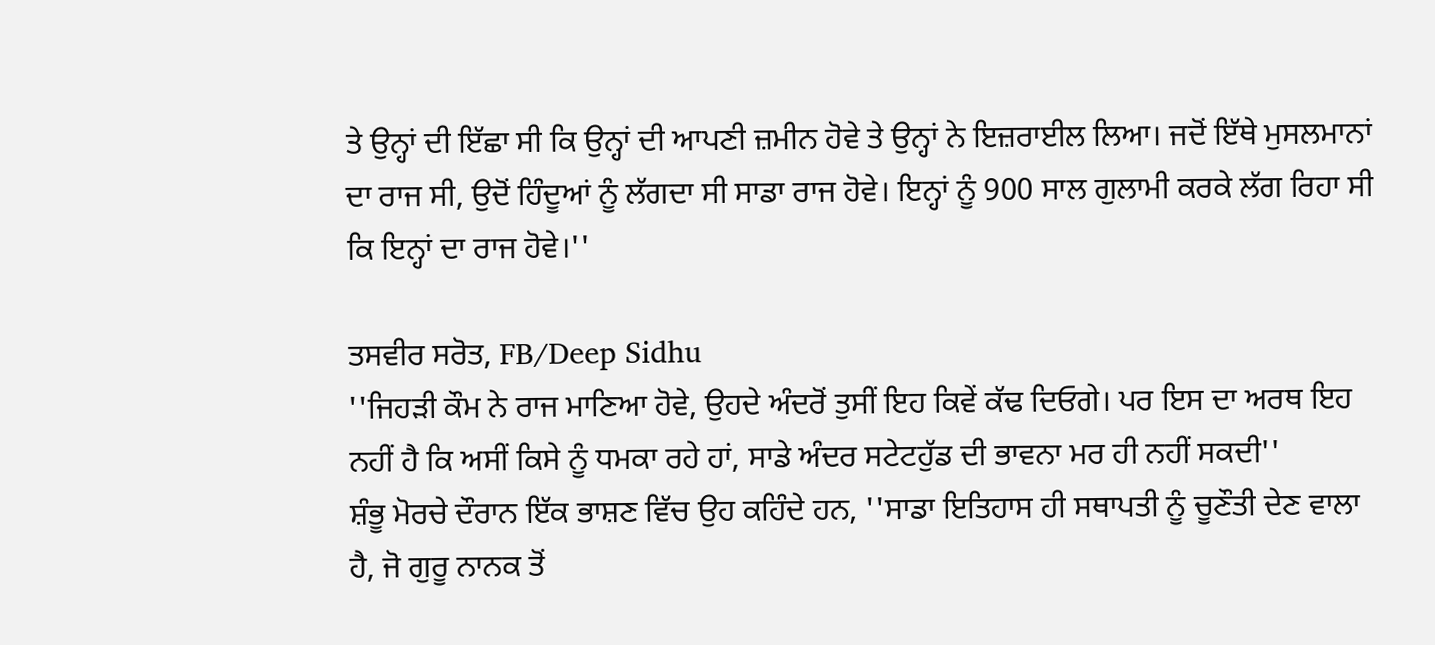ਤੇ ਉਨ੍ਹਾਂ ਦੀ ਇੱਛਾ ਸੀ ਕਿ ਉਨ੍ਹਾਂ ਦੀ ਆਪਣੀ ਜ਼ਮੀਨ ਹੋਵੇ ਤੇ ਉਨ੍ਹਾਂ ਨੇ ਇਜ਼ਰਾਈਲ ਲਿਆ। ਜਦੋਂ ਇੱਥੇ ਮੁਸਲਮਾਨਾਂ ਦਾ ਰਾਜ ਸੀ, ਉਦੋਂ ਹਿੰਦੂਆਂ ਨੂੰ ਲੱਗਦਾ ਸੀ ਸਾਡਾ ਰਾਜ ਹੋਵੇ। ਇਨ੍ਹਾਂ ਨੂੰ 900 ਸਾਲ ਗੁਲਾਮੀ ਕਰਕੇ ਲੱਗ ਰਿਹਾ ਸੀ ਕਿ ਇਨ੍ਹਾਂ ਦਾ ਰਾਜ ਹੋਵੇ।''

ਤਸਵੀਰ ਸਰੋਤ, FB/Deep Sidhu
''ਜਿਹੜੀ ਕੌਮ ਨੇ ਰਾਜ ਮਾਣਿਆ ਹੋਵੇ, ਉਹਦੇ ਅੰਦਰੋਂ ਤੁਸੀਂ ਇਹ ਕਿਵੇਂ ਕੱਢ ਦਿਓਗੇ। ਪਰ ਇਸ ਦਾ ਅਰਥ ਇਹ ਨਹੀਂ ਹੈ ਕਿ ਅਸੀਂ ਕਿਸੇ ਨੂੰ ਧਮਕਾ ਰਹੇ ਹਾਂ, ਸਾਡੇ ਅੰਦਰ ਸਟੇਟਹੁੱਡ ਦੀ ਭਾਵਨਾ ਮਰ ਹੀ ਨਹੀਂ ਸਕਦੀ''
ਸ਼ੰਭੂ ਮੋਰਚੇ ਦੌਰਾਨ ਇੱਕ ਭਾਸ਼ਣ ਵਿੱਚ ਉਹ ਕਹਿੰਦੇ ਹਨ, ''ਸਾਡਾ ਇਤਿਹਾਸ ਹੀ ਸਥਾਪਤੀ ਨੂੰ ਚੂਣੌਤੀ ਦੇਣ ਵਾਲਾ ਹੈ, ਜੋ ਗੁਰੂ ਨਾਨਕ ਤੋਂ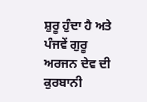ਸ਼ੁਰੂ ਹੁੰਦਾ ਹੈ ਅਤੇ ਪੰਜਵੇਂ ਗੁਰੂ ਅਰਜਨ ਦੇਵ ਦੀ ਕੁਰਬਾਨੀ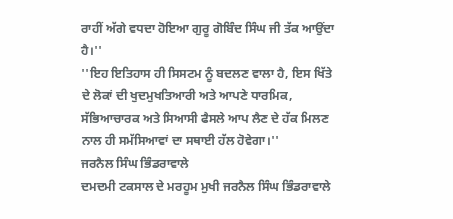ਰਾਹੀਂ ਅੱਗੇ ਵਧਦਾ ਹੋਇਆ ਗੁਰੂ ਗੋਬਿੰਦ ਸਿੰਘ ਜੀ ਤੱਕ ਆਉਂਦਾ ਹੈ।''
''ਇਹ ਇਤਿਹਾਸ ਹੀ ਸਿਸਟਮ ਨੂੰ ਬਦਲਣ ਵਾਲਾ ਹੈ, ਇਸ ਖਿੱਤੇ ਦੇ ਲੋਕਾਂ ਦੀ ਖੁਦਮੁਖਤਿਆਰੀ ਅਤੇ ਆਪਣੇ ਧਾਰਮਿਕ, ਸੱਭਿਆਚਾਰਕ ਅਤੇ ਸਿਆਸੀ ਫੈਸਲੇ ਆਪ ਲੈਣ ਦੇ ਹੱਕ ਮਿਲਣ ਨਾਲ ਹੀ ਸਮੱਸਿਆਵਾਂ ਦਾ ਸਥਾਈ ਹੱਲ ਹੋਵੇਗਾ।''
ਜਰਨੈਲ ਸਿੰਘ ਭਿੰਡਰਾਵਾਲੇ
ਦਮਦਮੀ ਟਕਸਾਲ ਦੇ ਮਰਹੂਮ ਮੁਖੀ ਜਰਨੈਲ ਸਿੰਘ ਭਿੰਡਰਾਵਾਲੇ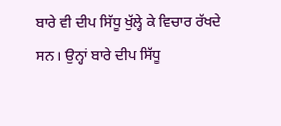ਬਾਰੇ ਵੀ ਦੀਪ ਸਿੱਧੂ ਖੁੱਲ੍ਹੇ ਕੇ ਵਿਚਾਰ ਰੱਖਦੇ ਸਨ। ਉਨ੍ਹਾਂ ਬਾਰੇ ਦੀਪ ਸਿੱਧੂ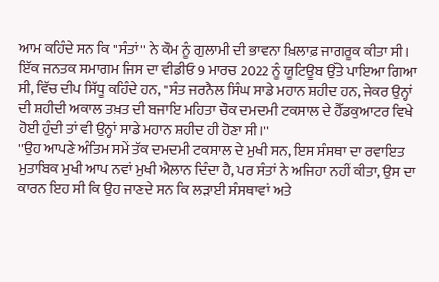ਆਮ ਕਹਿੰਦੇ ਸਨ ਕਿ ''ਸੰਤਾਂ'' ਨੇ ਕੌਮ ਨੂੰ ਗੁਲਾਮੀ ਦੀ ਭਾਵਨਾ ਖ਼ਿਲਾਫ਼ ਜਾਗਰੂਕ ਕੀਤਾ ਸੀ।
ਇੱਕ ਜਨਤਕ ਸਮਾਗਮ ਜਿਸ ਦਾ ਵੀਡੀਓ 9 ਮਾਰਚ 2022 ਨੂੰ ਯੂਟਿਊਬ ਉੱਤੇ ਪਾਇਆ ਗਿਆ ਸੀ, ਵਿੱਚ ਦੀਪ ਸਿੱਧੂ ਕਹਿੰਦੇ ਹਨ, ''ਸੰਤ ਜਰਨੈਲ ਸਿੰਘ ਸਾਡੇ ਮਹਾਨ ਸ਼ਹੀਦ ਹਨ, ਜੇਕਰ ਉਨ੍ਹਾਂ ਦੀ ਸ਼ਹੀਦੀ ਅਕਾਲ ਤਖ਼ਤ ਦੀ ਬਜਾਇ ਮਹਿਤਾ ਚੌਕ ਦਮਦਮੀ ਟਕਸਾਲ ਦੇ ਹੈੱਡਕੁਆਟਰ ਵਿਖੇ ਹੋਈ ਹੁੰਦੀ ਤਾਂ ਵੀ ਉਨ੍ਹਾਂ ਸਾਡੇ ਮਹਾਨ ਸ਼ਹੀਦ ਹੀ ਹੋਣਾ ਸੀ।''
''ਉਹ ਆਪਣੇ ਅੰਤਿਮ ਸਮੇਂ ਤੱਕ ਦਮਦਮੀ ਟਕਸਾਲ ਦੇ ਮੁਖੀ ਸਨ, ਇਸ ਸੰਸਥਾ ਦਾ ਰਵਾਇਤ ਮੁਤਾਬਿਕ ਮੁਖੀ ਆਪ ਨਵਾਂ ਮੁਖੀ ਐਲਾਨ ਦਿੰਦਾ ਹੈ, ਪਰ ਸੰਤਾਂ ਨੇ ਅਜਿਹਾ ਨਹੀਂ ਕੀਤਾ, ਉਸ ਦਾ ਕਾਰਨ ਇਹ ਸੀ ਕਿ ਉਹ ਜਾਣਦੇ ਸਨ ਕਿ ਲੜਾਈ ਸੰਸਥਾਵਾਂ ਅਤੇ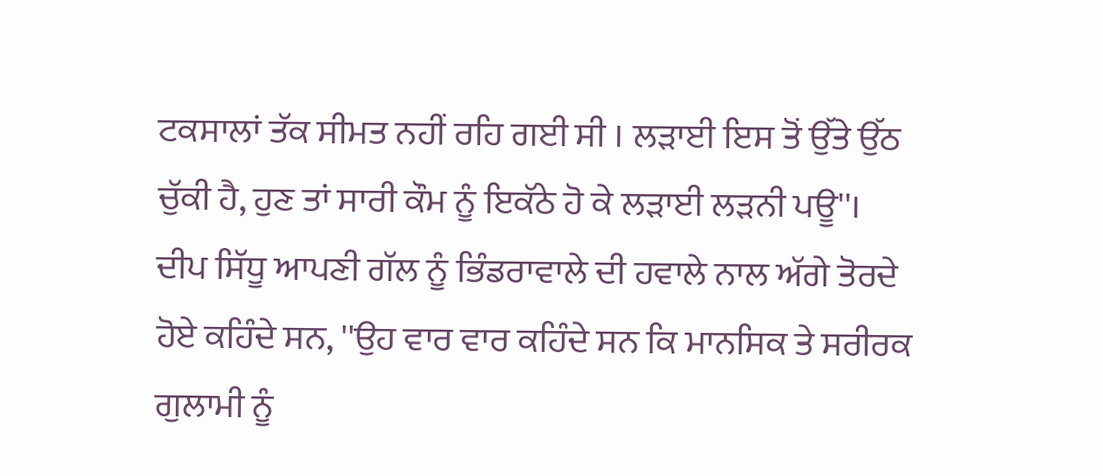ਟਕਸਾਲਾਂ ਤੱਕ ਸੀਮਤ ਨਹੀਂ ਰਹਿ ਗਈ ਸੀ । ਲੜਾਈ ਇਸ ਤੋਂ ਉੱਤੇ ਉੱਠ ਚੁੱਕੀ ਹੈ, ਹੁਣ ਤਾਂ ਸਾਰੀ ਕੌਮ ਨੂੰ ਇਕੱਠੇ ਹੋ ਕੇ ਲੜਾਈ ਲੜਨੀ ਪਊ''।
ਦੀਪ ਸਿੱਧੂ ਆਪਣੀ ਗੱਲ ਨੂੰ ਭਿੰਡਰਾਵਾਲੇ ਦੀ ਹਵਾਲੇ ਨਾਲ ਅੱਗੇ ਤੋਰਦੇ ਹੋਏ ਕਹਿੰਦੇ ਸਨ, ''ਉਹ ਵਾਰ ਵਾਰ ਕਹਿੰਦੇ ਸਨ ਕਿ ਮਾਨਸਿਕ ਤੇ ਸਰੀਰਕ ਗੁਲਾਮੀ ਨੂੰ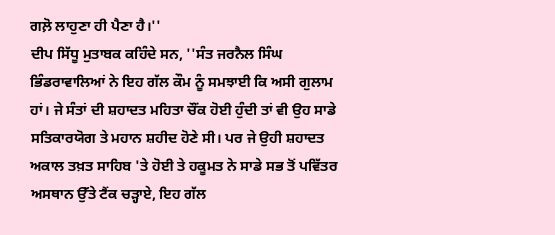ਗਲ਼ੋ ਲਾਹੁਣਾ ਹੀ ਪੈਣਾ ਹੈ।''
ਦੀਪ ਸਿੱਧੂ ਮੁਤਾਬਕ ਕਹਿੰਦੇ ਸਨ, ''ਸੰਤ ਜਰਨੈਲ ਸਿੰਘ ਭਿੰਡਰਾਵਾਲਿਆਂ ਨੇ ਇਹ ਗੱਲ ਕੌਮ ਨੂੰ ਸਮਝਾਈ ਕਿ ਅਸੀ ਗੁਲਾਮ ਹਾਂ। ਜੇ ਸੰਤਾਂ ਦੀ ਸ਼ਹਾਦਤ ਮਹਿਤਾ ਚੌਂਕ ਹੋਈ ਹੁੰਦੀ ਤਾਂ ਵੀ ਉਹ ਸਾਡੇ ਸਤਿਕਾਰਯੋਗ ਤੇ ਮਹਾਨ ਸ਼ਹੀਦ ਹੋਣੇ ਸੀ। ਪਰ ਜੇ ਉਹੀ ਸ਼ਹਾਦਤ ਅਕਾਲ ਤਖ਼ਤ ਸਾਹਿਬ 'ਤੇ ਹੋਈ ਤੇ ਹਕੂਮਤ ਨੇ ਸਾਡੇ ਸਭ ਤੋਂ ਪਵਿੱਤਰ ਅਸਥਾਨ ਉੱਤੇ ਟੈਂਕ ਚੜ੍ਹਾਏ, ਇਹ ਗੱਲ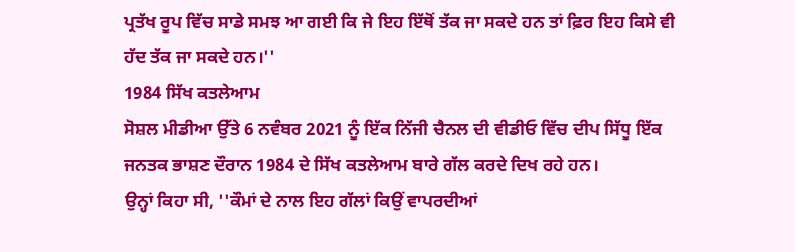ਪ੍ਰਤੱਖ ਰੂਪ ਵਿੱਚ ਸਾਡੇ ਸਮਝ ਆ ਗਈ ਕਿ ਜੇ ਇਹ ਇੱਥੋਂ ਤੱਕ ਜਾ ਸਕਦੇ ਹਨ ਤਾਂ ਫ਼ਿਰ ਇਹ ਕਿਸੇ ਵੀ ਹੱਦ ਤੱਕ ਜਾ ਸਕਦੇ ਹਨ।''
1984 ਸਿੱਖ ਕਤਲੇਆਮ
ਸੋਸ਼ਲ ਮੀਡੀਆ ਉੱਤੇ 6 ਨਵੰਬਰ 2021 ਨੂੰ ਇੱਕ ਨਿੱਜੀ ਚੈਨਲ ਦੀ ਵੀਡੀਓ ਵਿੱਚ ਦੀਪ ਸਿੱਧੂ ਇੱਕ ਜਨਤਕ ਭਾਸ਼ਣ ਦੌਰਾਨ 1984 ਦੇ ਸਿੱਖ ਕਤਲੇਆਮ ਬਾਰੇ ਗੱਲ ਕਰਦੇ ਦਿਖ ਰਹੇ ਹਨ।
ਉਨ੍ਹਾਂ ਕਿਹਾ ਸੀ, ''ਕੌਮਾਂ ਦੇ ਨਾਲ ਇਹ ਗੱਲਾਂ ਕਿਉਂ ਵਾਪਰਦੀਆਂ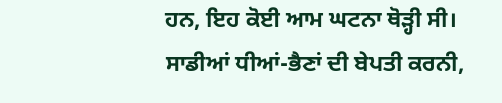ਹਨ, ਇਹ ਕੋਈ ਆਮ ਘਟਨਾ ਥੋੜ੍ਹੀ ਸੀ। ਸਾਡੀਆਂ ਧੀਆਂ-ਭੈਣਾਂ ਦੀ ਬੇਪਤੀ ਕਰਨੀ,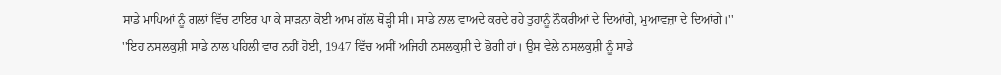ਸਾਡੇ ਮਾਪਿਆਂ ਨੂੰ ਗਲਾਂ ਵਿੱਚ ਟਾਇਰ ਪਾ ਕੇ ਸਾੜਨਾ ਕੋਈ ਆਮ ਗੱਲ ਥੋੜ੍ਹੀ ਸੀ। ਸਾਡੇ ਨਾਲ ਵਾਅਦੇ ਕਰਦੇ ਰਹੇ ਤੁਹਾਨੂੰ ਨੌਕਰੀਆਂ ਦੇ ਦਿਆਂਗੇ, ਮੁਆਵਜ਼ਾ ਦੇ ਦਿਆਂਗੇ।''
''ਇਹ ਨਸਲਕੁਸ਼ੀ ਸਾਡੇ ਨਾਲ ਪਹਿਲੀ ਵਾਰ ਨਹੀਂ ਹੋਈ, 1947 ਵਿੱਚ ਅਸੀਂ ਅਜਿਹੀ ਨਸਲਕੁਸ਼ੀ ਦੇ ਭੋਗੀ ਹਾਂ। ਉਸ ਵੇਲੇ ਨਸਲਕੁਸ਼ੀ ਨੂੰ ਸਾਡੇ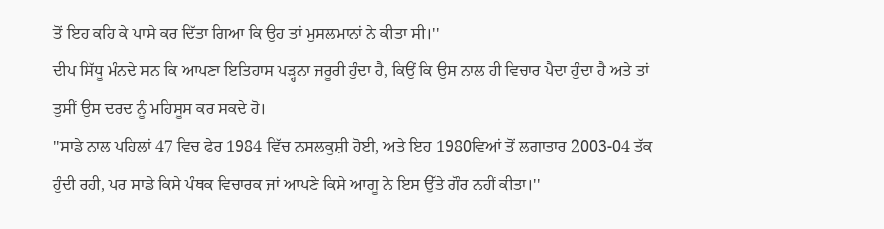ਤੋਂ ਇਹ ਕਹਿ ਕੇ ਪਾਸੇ ਕਰ ਦਿੱਤਾ ਗਿਆ ਕਿ ਉਹ ਤਾਂ ਮੁਸਲਮਾਨਾਂ ਨੇ ਕੀਤਾ ਸੀ।''
ਦੀਪ ਸਿੱਧੂ ਮੰਨਦੇ ਸਨ ਕਿ ਆਪਣਾ ਇਤਿਹਾਸ ਪੜ੍ਹਨਾ ਜਰੂਰੀ ਹੁੰਦਾ ਹੈ, ਕਿਉਂ ਕਿ ਉਸ ਨਾਲ ਹੀ ਵਿਚਾਰ ਪੈਦਾ ਹੁੰਦਾ ਹੈ ਅਤੇ ਤਾਂ ਤੁਸੀਂ ਉਸ ਦਰਦ ਨੂੰ ਮਹਿਸੂਸ ਕਰ ਸਕਦੇ ਹੋ।
''ਸਾਡੇ ਨਾਲ ਪਹਿਲਾਂ 47 ਵਿਚ ਫੇਰ 1984 ਵਿੱਚ ਨਸਲਕੁਸ਼ੀ ਹੋਈ, ਅਤੇ ਇਹ 1980ਵਿਆਂ ਤੋਂ ਲਗਾਤਾਰ 2003-04 ਤੱਕ ਹੁੰਦੀ ਰਹੀ, ਪਰ ਸਾਡੇ ਕਿਸੇ ਪੰਥਕ ਵਿਚਾਰਕ ਜਾਂ ਆਪਣੇ ਕਿਸੇ ਆਗੂ ਨੇ ਇਸ ਉੱਤੇ ਗੌਰ ਨਹੀਂ ਕੀਤਾ।''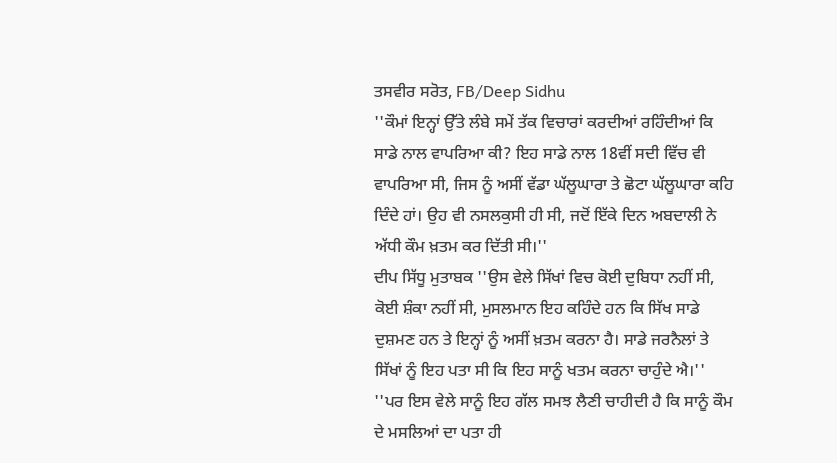ਤਸਵੀਰ ਸਰੋਤ, FB/Deep Sidhu
''ਕੌਮਾਂ ਇਨ੍ਹਾਂ ਉੱਤੇ ਲੰਬੇ ਸਮੇਂ ਤੱਕ ਵਿਚਾਰਾਂ ਕਰਦੀਆਂ ਰਹਿੰਦੀਆਂ ਕਿ ਸਾਡੇ ਨਾਲ ਵਾਪਰਿਆ ਕੀ? ਇਹ ਸਾਡੇ ਨਾਲ 18ਵੀਂ ਸਦੀ ਵਿੱਚ ਵੀ ਵਾਪਰਿਆ ਸੀ, ਜਿਸ ਨੂੰ ਅਸੀਂ ਵੱਡਾ ਘੱਲੂਘਾਰਾ ਤੇ ਛੋਟਾ ਘੱਲੂਘਾਰਾ ਕਹਿ ਦਿੰਦੇ ਹਾਂ। ਉਹ ਵੀ ਨਸਲਕੁਸੀ ਹੀ ਸੀ, ਜਦੋਂ ਇੱਕੇ ਦਿਨ ਅਬਦਾਲੀ ਨੇ ਅੱਧੀ ਕੌਮ ਖ਼ਤਮ ਕਰ ਦਿੱਤੀ ਸੀ।''
ਦੀਪ ਸਿੱਧੂ ਮੁਤਾਬਕ ''ਉਸ ਵੇਲੇ ਸਿੱਖਾਂ ਵਿਚ ਕੋਈ ਦੁਬਿਧਾ ਨਹੀਂ ਸੀ, ਕੋਈ ਸ਼ੰਕਾ ਨਹੀਂ ਸੀ, ਮੁਸਲਮਾਨ ਇਹ ਕਹਿੰਦੇ ਹਨ ਕਿ ਸਿੱਖ ਸਾਡੇ ਦੁਸ਼ਮਣ ਹਨ ਤੇ ਇਨ੍ਹਾਂ ਨੂੰ ਅਸੀਂ ਖ਼ਤਮ ਕਰਨਾ ਹੈ। ਸਾਡੇ ਜਰਨੈਲਾਂ ਤੇ ਸਿੱਖਾਂ ਨੂੰ ਇਹ ਪਤਾ ਸੀ ਕਿ ਇਹ ਸਾਨੂੰ ਖਤਮ ਕਰਨਾ ਚਾਹੁੰਦੇ ਐ।''
''ਪਰ ਇਸ ਵੇਲੇ ਸਾਨੂੰ ਇਹ ਗੱਲ ਸਮਝ ਲੈਣੀ ਚਾਹੀਦੀ ਹੈ ਕਿ ਸਾਨੂੰ ਕੌਮ ਦੇ ਮਸਲਿਆਂ ਦਾ ਪਤਾ ਹੀ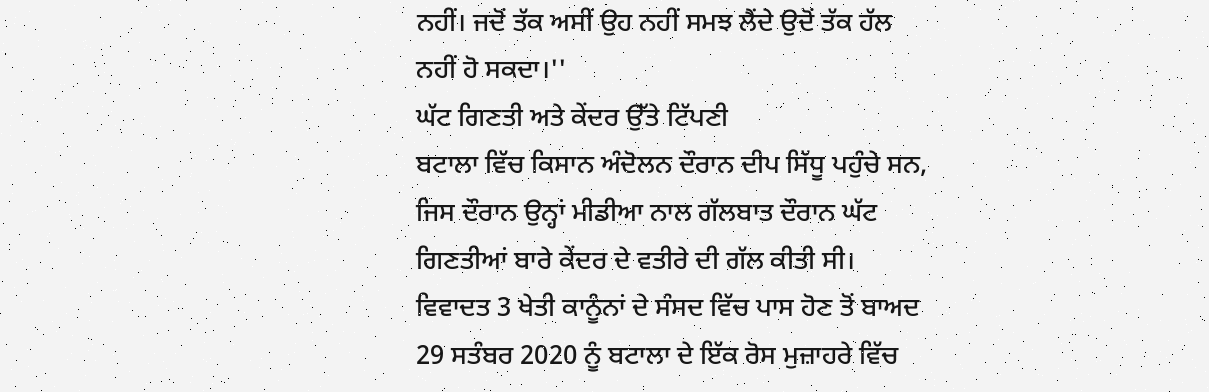ਨਹੀਂ। ਜਦੋਂ ਤੱਕ ਅਸੀਂ ਉਹ ਨਹੀਂ ਸਮਝ ਲੈਂਦੇ ਉਦੋਂ ਤੱਕ ਹੱਲ ਨਹੀਂ ਹੋ ਸਕਦਾ।''
ਘੱਟ ਗਿਣਤੀ ਅਤੇ ਕੇਂਦਰ ਉੱਤੇ ਟਿੱਪਣੀ
ਬਟਾਲਾ ਵਿੱਚ ਕਿਸਾਨ ਅੰਦੋਲਨ ਦੌਰਾਨ ਦੀਪ ਸਿੱਧੂ ਪਹੁੰਚੇ ਸਨ, ਜਿਸ ਦੌਰਾਨ ਉਨ੍ਹਾਂ ਮੀਡੀਆ ਨਾਲ ਗੱਲਬਾਤ ਦੌਰਾਨ ਘੱਟ ਗਿਣਤੀਆਂ ਬਾਰੇ ਕੇਂਦਰ ਦੇ ਵਤੀਰੇ ਦੀ ਗੱਲ ਕੀਤੀ ਸੀ।
ਵਿਵਾਦਤ 3 ਖੇਤੀ ਕਾਨੂੰਨਾਂ ਦੇ ਸੰਸਦ ਵਿੱਚ ਪਾਸ ਹੋਣ ਤੋਂ ਬਾਅਦ 29 ਸਤੰਬਰ 2020 ਨੂੰ ਬਟਾਲਾ ਦੇ ਇੱਕ ਰੋਸ ਮੁਜ਼ਾਹਰੇ ਵਿੱਚ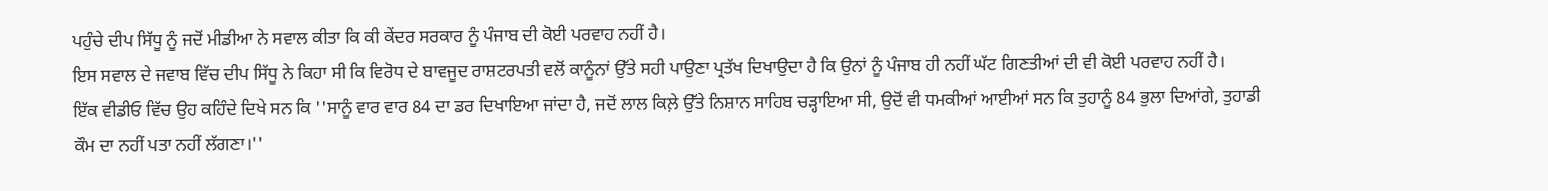ਪਹੁੰਚੇ ਦੀਪ ਸਿੱਧੂ ਨੂੰ ਜਦੋਂ ਮੀਡੀਆ ਨੇ ਸਵਾਲ ਕੀਤਾ ਕਿ ਕੀ ਕੇਂਦਰ ਸਰਕਾਰ ਨੂੰ ਪੰਜਾਬ ਦੀ ਕੋਈ ਪਰਵਾਹ ਨਹੀਂ ਹੈ।
ਇਸ ਸਵਾਲ ਦੇ ਜਵਾਬ ਵਿੱਚ ਦੀਪ ਸਿੱਧੂ ਨੇ ਕਿਹਾ ਸੀ ਕਿ ਵਿਰੋਧ ਦੇ ਬਾਵਜੂਦ ਰਾਸ਼ਟਰਪਤੀ ਵਲੋਂ ਕਾਨੂੰਨਾਂ ਉੱਤੇ ਸਹੀ ਪਾਉਣਾ ਪ੍ਰਤੱਖ ਦਿਖਾਉਦਾ ਹੈ ਕਿ ਉਨਾਂ ਨੂੰ ਪੰਜਾਬ ਹੀ ਨਹੀਂ ਘੱਟ ਗਿਣਤੀਆਂ ਦੀ ਵੀ ਕੋਈ ਪਰਵਾਹ ਨਹੀਂ ਹੈ।
ਇੱਕ ਵੀਡੀਓ ਵਿੱਚ ਉਹ ਕਹਿੰਦੇ ਦਿਖੇ ਸਨ ਕਿ ''ਸਾਨੂੰ ਵਾਰ ਵਾਰ 84 ਦਾ ਡਰ ਦਿਖਾਇਆ ਜਾਂਦਾ ਹੈ, ਜਦੋਂ ਲਾਲ ਕਿਲ਼ੇ ਉੱਤੇ ਨਿਸ਼ਾਨ ਸਾਹਿਬ ਚੜ੍ਹਾਇਆ ਸੀ, ਉਦੋਂ ਵੀ ਧਮਕੀਆਂ ਆਈਆਂ ਸਨ ਕਿ ਤੁਹਾਨੂੰ 84 ਭੁਲਾ ਦਿਆਂਗੇ, ਤੁਹਾਡੀ ਕੌਮ ਦਾ ਨਹੀਂ ਪਤਾ ਨਹੀਂ ਲੱਗਣਾ।''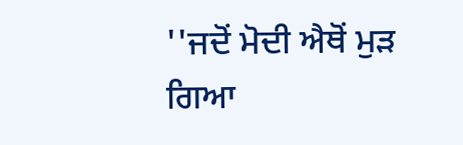''ਜਦੋਂ ਮੋਦੀ ਐਥੋਂ ਮੁੜ ਗਿਆ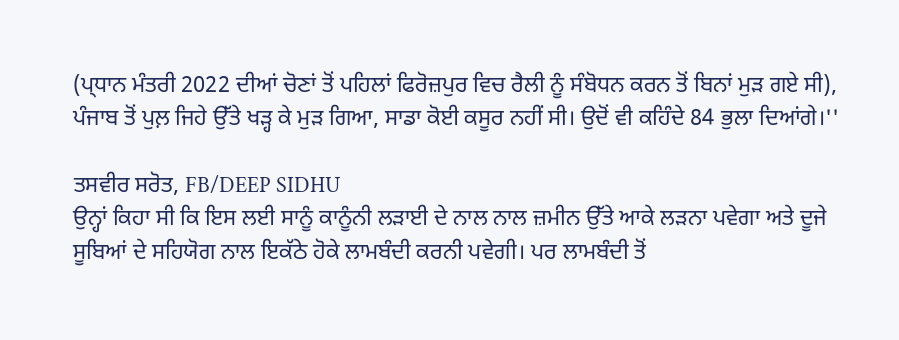(ਪ੍ਧਾਨ ਮੰਤਰੀ 2022 ਦੀਆਂ ਚੋਣਾਂ ਤੋਂ ਪਹਿਲਾਂ ਫਿਰੋਜ਼ਪੁਰ ਵਿਚ ਰੈਲੀ ਨੂੰ ਸੰਬੋਧਨ ਕਰਨ ਤੋਂ ਬਿਨਾਂ ਮੁੜ ਗਏ ਸੀ), ਪੰਜਾਬ ਤੋਂ ਪੁਲ਼ ਜਿਹੇ ਉੱਤੇ ਖੜ੍ਹ ਕੇ ਮੁੜ ਗਿਆ, ਸਾਡਾ ਕੋਈ ਕਸੂਰ ਨਹੀਂ ਸੀ। ਉਦੋਂ ਵੀ ਕਹਿੰਦੇ 84 ਭੁਲਾ ਦਿਆਂਗੇ।''

ਤਸਵੀਰ ਸਰੋਤ, FB/DEEP SIDHU
ਉਨ੍ਹਾਂ ਕਿਹਾ ਸੀ ਕਿ ਇਸ ਲਈ ਸਾਨੂੰ ਕਾਨੂੰਨੀ ਲੜਾਈ ਦੇ ਨਾਲ ਨਾਲ ਜ਼ਮੀਨ ਉੱਤੇ ਆਕੇ ਲੜਨਾ ਪਵੇਗਾ ਅਤੇ ਦੂਜੇ ਸੂਬਿਆਂ ਦੇ ਸਹਿਯੋਗ ਨਾਲ ਇਕੱਠੇ ਹੋਕੇ ਲਾਮਬੰਦੀ ਕਰਨੀ ਪਵੇਗੀ। ਪਰ ਲਾਮਬੰਦੀ ਤੋਂ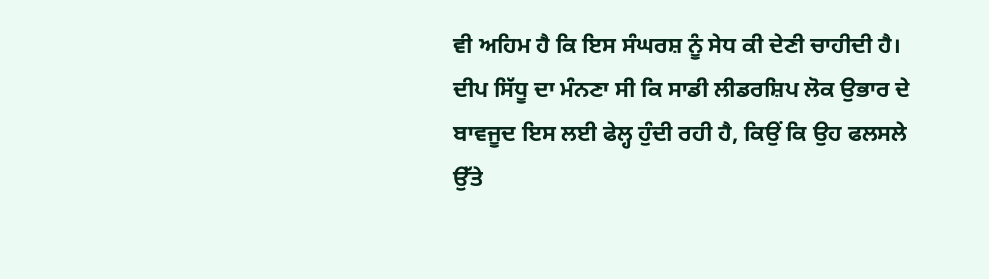ਵੀ ਅਹਿਮ ਹੈ ਕਿ ਇਸ ਸੰਘਰਸ਼ ਨੂੰ ਸੇਧ ਕੀ ਦੇਣੀ ਚਾਹੀਦੀ ਹੈ।
ਦੀਪ ਸਿੱਧੂ ਦਾ ਮੰਨਣਾ ਸੀ ਕਿ ਸਾਡੀ ਲੀਡਰਸ਼ਿਪ ਲੋਕ ਉਭਾਰ ਦੇ ਬਾਵਜੂਦ ਇਸ ਲਈ ਫੇਲ੍ਹ ਹੁੰਦੀ ਰਹੀ ਹੈ, ਕਿਉਂ ਕਿ ਉਹ ਫਲਸਲੇ ਉੱਤੇ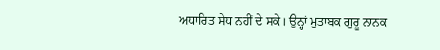ਅਧਾਰਿਤ ਸੇਧ ਨਹੀਂ ਦੇ ਸਕੇ। ਉਨ੍ਹਾਂ ਮੁਤਾਬਕ ਗੁਰੂ ਨਾਨਕ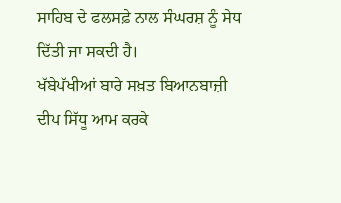ਸਾਹਿਬ ਦੇ ਫਲਸਫ਼ੇ ਨਾਲ ਸੰਘਰਸ਼ ਨੂੰ ਸੇਧ ਦਿੱਤੀ ਜਾ ਸਕਦੀ ਹੈ।
ਖੱਬੇਪੱਖੀਆਂ ਬਾਰੇ ਸਖ਼ਤ ਬਿਆਨਬਾਜ਼ੀ
ਦੀਪ ਸਿੱਧੂ ਆਮ ਕਰਕੇ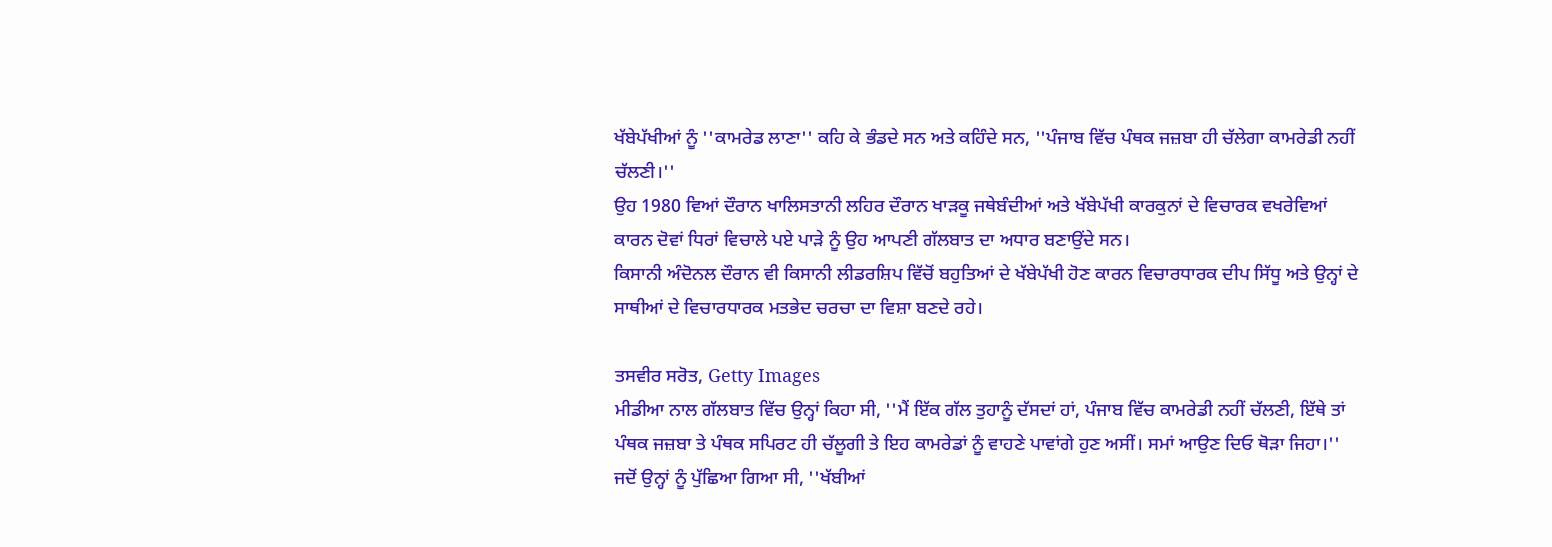ਖੱਬੇਪੱਖੀਆਂ ਨੂੰ ''ਕਾਮਰੇਡ ਲਾਣਾ'' ਕਹਿ ਕੇ ਭੰਡਦੇ ਸਨ ਅਤੇ ਕਹਿੰਦੇ ਸਨ, ''ਪੰਜਾਬ ਵਿੱਚ ਪੰਥਕ ਜਜ਼ਬਾ ਹੀ ਚੱਲੇਗਾ ਕਾਮਰੇਡੀ ਨਹੀਂ ਚੱਲਣੀ।''
ਉਹ 1980 ਵਿਆਂ ਦੌਰਾਨ ਖਾਲਿਸਤਾਨੀ ਲਹਿਰ ਦੌਰਾਨ ਖਾੜਕੂ ਜਥੇਬੰਦੀਆਂ ਅਤੇ ਖੱਬੇਪੱਖੀ ਕਾਰਕੁਨਾਂ ਦੇ ਵਿਚਾਰਕ ਵਖਰੇਵਿਆਂ ਕਾਰਨ ਦੋਵਾਂ ਧਿਰਾਂ ਵਿਚਾਲੇ ਪਏ ਪਾੜੇ ਨੂੰ ਉਹ ਆਪਣੀ ਗੱਲਬਾਤ ਦਾ ਅਧਾਰ ਬਣਾਉਂਦੇ ਸਨ।
ਕਿਸਾਨੀ ਅੰਦੋਨਲ ਦੌਰਾਨ ਵੀ ਕਿਸਾਨੀ ਲੀਡਰਸ਼ਿਪ ਵਿੱਚੋਂ ਬਹੁਤਿਆਂ ਦੇ ਖੱਬੇਪੱਖੀ ਹੋਣ ਕਾਰਨ ਵਿਚਾਰਧਾਰਕ ਦੀਪ ਸਿੱਧੂ ਅਤੇ ਉਨ੍ਹਾਂ ਦੇ ਸਾਥੀਆਂ ਦੇ ਵਿਚਾਰਧਾਰਕ ਮਤਭੇਦ ਚਰਚਾ ਦਾ ਵਿਸ਼ਾ ਬਣਦੇ ਰਹੇ।

ਤਸਵੀਰ ਸਰੋਤ, Getty Images
ਮੀਡੀਆ ਨਾਲ ਗੱਲਬਾਤ ਵਿੱਚ ਉਨ੍ਹਾਂ ਕਿਹਾ ਸੀ, ''ਮੈਂ ਇੱਕ ਗੱਲ ਤੁਹਾਨੂੰ ਦੱਸਦਾਂ ਹਾਂ, ਪੰਜਾਬ ਵਿੱਚ ਕਾਮਰੇਡੀ ਨਹੀਂ ਚੱਲਣੀ, ਇੱਥੇ ਤਾਂ ਪੰਥਕ ਜਜ਼ਬਾ ਤੇ ਪੰਥਕ ਸਪਿਰਟ ਹੀ ਚੱਲੂਗੀ ਤੇ ਇਹ ਕਾਮਰੇਡਾਂ ਨੂੰ ਵਾਹਣੇ ਪਾਵਾਂਗੇ ਹੁਣ ਅਸੀਂ। ਸਮਾਂ ਆਉਣ ਦਿਓ ਥੋੜਾ ਜਿਹਾ।''
ਜਦੋਂ ਉਨ੍ਹਾਂ ਨੂੰ ਪੁੱਛਿਆ ਗਿਆ ਸੀ, ''ਖੱਬੀਆਂ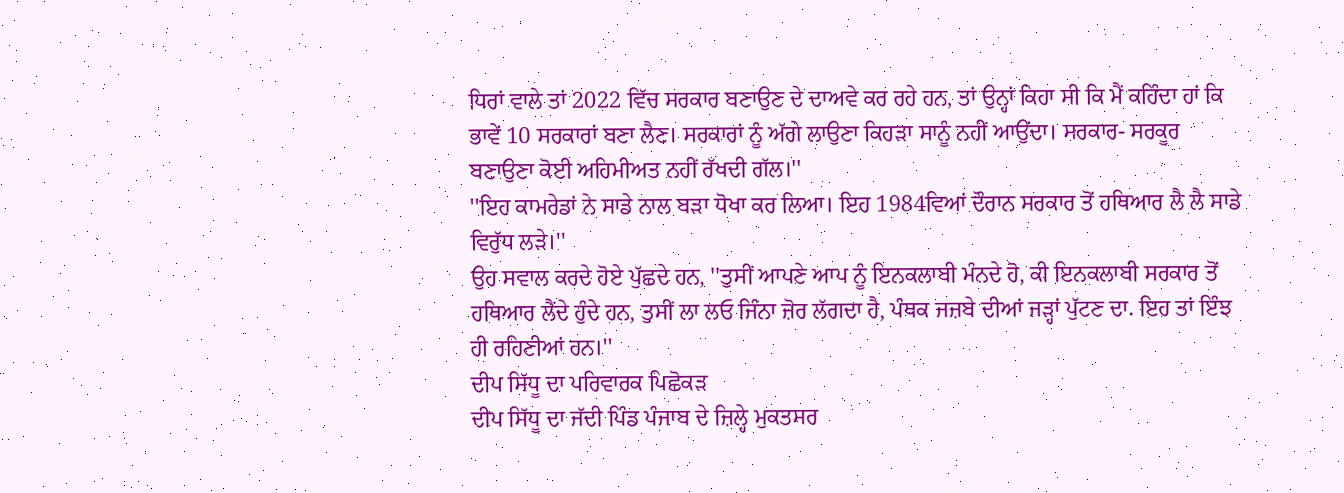ਧਿਰਾਂ ਵਾਲੇ ਤਾਂ 2022 ਵਿੱਚ ਸਰਕਾਰ ਬਣਾਉਣ ਦੇ ਦਾਅਵੇ ਕਰ ਰਹੇ ਹਨ, ਤਾਂ ਉਨ੍ਹਾਂ ਕਿਹਾ ਸੀ ਕਿ ਮੈਂ ਕਹਿੰਦਾ ਹਾਂ ਕਿ ਭਾਵੇਂ 10 ਸਰਕਾਰਾਂ ਬਣਾ ਲੈਣ। ਸਰਕਾਰਾਂ ਨੂੰ ਅੱਗੇ ਲਾਉਣਾ ਕਿਹੜਾ ਸਾਨੂੰ ਨਹੀਂ ਆਉਂਦਾ। ਸਰਕਾਰ- ਸਰਕੂਰ ਬਣਾਉਣਾ ਕੋਈ ਅਹਿਮੀਅਤ ਨਹੀਂ ਰੱਖਦੀ ਗੱਲ।''
''ਇਹ ਕਾਮਰੇਡਾਂ ਨੇ ਸਾਡੇ ਨਾਲ ਬੜਾ ਧੋਖਾ ਕਰ ਲਿਆ। ਇਹ 1984ਵਿਆਂ ਦੌਰਾਨ ਸਰਕਾਰ ਤੋਂ ਹਥਿਆਰ ਲੈ ਲੈ ਸਾਡੇ ਵਿਰੁੱਧ ਲੜੇ।''
ਉਹ ਸਵਾਲ ਕਰਦੇ ਹੋਏ ਪੁੱਛਦੇ ਹਨ, ''ਤੁਸੀਂ ਆਪਣੇ ਆਪ ਨੂੰ ਇਨਕਲਾਬੀ ਮੰਨਦੇ ਹੋ, ਕੀ ਇਨਕਲਾਬੀ ਸਰਕਾਰ ਤੋਂ ਹਥਿਆਰ ਲੈਂਦੇ ਹੁੰਦੇ ਹਨ, ਤੁਸੀਂ ਲਾ ਲਓ ਜਿੰਨਾ ਜ਼ੋਰ ਲੱਗਦਾ ਹੈ, ਪੰਥਕ ਜਜ਼ਬੇ ਦੀਆਂ ਜੜ੍ਹਾਂ ਪੁੱਟਣ ਦਾ. ਇਹ ਤਾਂ ਇੰਝ ਹੀ ਰਹਿਣੀਆਂ ਹਨ।''
ਦੀਪ ਸਿੱਧੂ ਦਾ ਪਰਿਵਾਰਕ ਪਿਛੋਕੜ
ਦੀਪ ਸਿੱਧੂ ਦਾ ਜੱਦੀ ਪਿੰਡ ਪੰਜਾਬ ਦੇ ਜ਼ਿਲ੍ਹੇ ਮੁਕਤਸਰ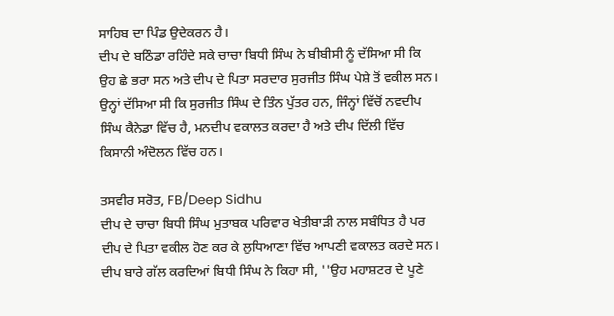ਸਾਹਿਬ ਦਾ ਪਿੰਡ ਉਦੇਕਰਨ ਹੈ।
ਦੀਪ ਦੇ ਬਠਿੰਡਾ ਰਹਿੰਦੇ ਸਕੇ ਚਾਚਾ ਬਿਧੀ ਸਿੰਘ ਨੇ ਬੀਬੀਸੀ ਨੂੰ ਦੱਸਿਆ ਸੀ ਕਿ ਉਹ ਛੇ ਭਰਾ ਸਨ ਅਤੇ ਦੀਪ ਦੇ ਪਿਤਾ ਸਰਦਾਰ ਸੁਰਜੀਤ ਸਿੰਘ ਪੇਸ਼ੇ ਤੋਂ ਵਕੀਲ ਸਨ। ਉਨ੍ਹਾਂ ਦੱਸਿਆ ਸੀ ਕਿ ਸੁਰਜੀਤ ਸਿੰਘ ਦੇ ਤਿੰਨ ਪੁੱਤਰ ਹਨ, ਜਿੰਨ੍ਹਾਂ ਵਿੱਚੋਂ ਨਵਦੀਪ ਸਿੰਘ ਕੈਨੇਡਾ ਵਿੱਚ ਹੈ, ਮਨਦੀਪ ਵਕਾਲਤ ਕਰਦਾ ਹੈ ਅਤੇ ਦੀਪ ਦਿੱਲੀ ਵਿੱਚ ਕਿਸਾਨੀ ਅੰਦੋਲਨ ਵਿੱਚ ਹਨ।

ਤਸਵੀਰ ਸਰੋਤ, FB/Deep Sidhu
ਦੀਪ ਦੇ ਚਾਚਾ ਬਿਧੀ ਸਿੰਘ ਮੁਤਾਬਕ ਪਰਿਵਾਰ ਖੇਤੀਬਾੜੀ ਨਾਲ ਸਬੰਧਿਤ ਹੈ ਪਰ ਦੀਪ ਦੇ ਪਿਤਾ ਵਕੀਲ ਹੋਣ ਕਰ ਕੇ ਲੁਧਿਆਣਾ ਵਿੱਚ ਆਪਣੀ ਵਕਾਲਤ ਕਰਦੇ ਸਨ।
ਦੀਪ ਬਾਰੇ ਗੱਲ ਕਰਦਿਆਂ ਬਿਧੀ ਸਿੰਘ ਨੇ ਕਿਹਾ ਸੀ, ''ਉਹ ਮਹਾਸ਼ਟਰ ਦੇ ਪੂਣੇ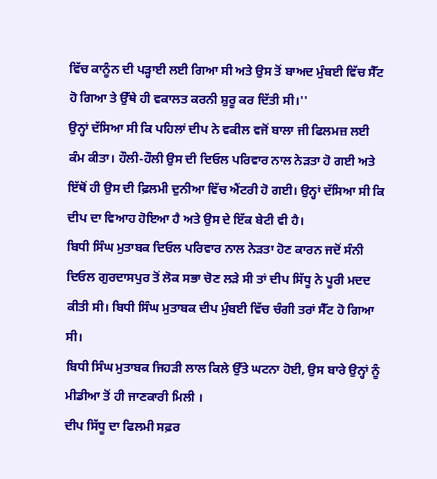ਵਿੱਚ ਕਾਨੂੰਨ ਦੀ ਪੜ੍ਹਾਈ ਲਈ ਗਿਆ ਸੀ ਅਤੇ ਉਸ ਤੋਂ ਬਾਅਦ ਮੁੰਬਈ ਵਿੱਚ ਸੈੱਟ ਹੋ ਗਿਆ ਤੇ ਉੱਥੇ ਹੀ ਵਕਾਲਤ ਕਰਨੀ ਸ਼ੁਰੂ ਕਰ ਦਿੱਤੀ ਸੀ।''
ਉਨ੍ਹਾਂ ਦੱਸਿਆ ਸੀ ਕਿ ਪਹਿਲਾਂ ਦੀਪ ਨੇ ਵਕੀਲ ਵਜੋਂ ਬਾਲਾ ਜੀ ਫਿਲਮਜ਼ ਲਈ ਕੰਮ ਕੀਤਾ। ਹੌਲੀ-ਹੌਲੀ ਉਸ ਦੀ ਦਿਓਲ ਪਰਿਵਾਰ ਨਾਲ ਨੇੜਤਾ ਹੋ ਗਈ ਅਤੇ ਇੱਥੋਂ ਹੀ ਉਸ ਦੀ ਫ਼ਿਲਮੀ ਦੁਨੀਆ ਵਿੱਚ ਐਂਟਰੀ ਹੋ ਗਈ। ਉਨ੍ਹਾਂ ਦੱਸਿਆ ਸੀ ਕਿ ਦੀਪ ਦਾ ਵਿਆਹ ਹੋਇਆ ਹੈ ਅਤੇ ਉਸ ਦੇ ਇੱਕ ਬੇਟੀ ਵੀ ਹੈ।
ਬਿਧੀ ਸਿੰਘ ਮੁਤਾਬਕ ਦਿਓਲ ਪਰਿਵਾਰ ਨਾਲ ਨੇੜਤਾ ਹੋਣ ਕਾਰਨ ਜਦੋਂ ਸੰਨੀ ਦਿਓਲ ਗੁਰਦਾਸਪੁਰ ਤੋਂ ਲੋਕ ਸਭਾ ਚੋਣ ਲੜੇ ਸੀ ਤਾਂ ਦੀਪ ਸਿੱਧੂ ਨੇ ਪੂਰੀ ਮਦਦ ਕੀਤੀ ਸੀ। ਬਿਧੀ ਸਿੰਘ ਮੁਤਾਬਕ ਦੀਪ ਮੁੰਬਈ ਵਿੱਚ ਚੰਗੀ ਤਰਾਂ ਸੈੱਟ ਹੋ ਗਿਆ ਸੀ।
ਬਿਧੀ ਸਿੰਘ ਮੁਤਾਬਕ ਜਿਹੜੀ ਲਾਲ ਕਿਲੇ ਉੱਤੇ ਘਟਨਾ ਹੋਈ, ਉਸ ਬਾਰੇ ਉਨ੍ਹਾਂ ਨੂੰ ਮੀਡੀਆ ਤੋਂ ਹੀ ਜਾਣਕਾਰੀ ਮਿਲੀ ।
ਦੀਪ ਸਿੱਧੂ ਦਾ ਫਿਲਮੀ ਸਫ਼ਰ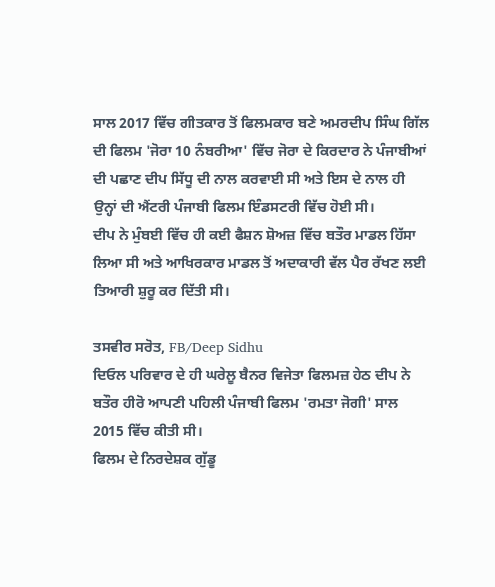ਸਾਲ 2017 ਵਿੱਚ ਗੀਤਕਾਰ ਤੋਂ ਫਿਲਮਕਾਰ ਬਣੇ ਅਮਰਦੀਪ ਸਿੰਘ ਗਿੱਲ ਦੀ ਫਿਲਮ 'ਜੋਰਾ 10 ਨੰਬਰੀਆ' ਵਿੱਚ ਜੋਰਾ ਦੇ ਕਿਰਦਾਰ ਨੇ ਪੰਜਾਬੀਆਂ ਦੀ ਪਛਾਣ ਦੀਪ ਸਿੱਧੂ ਦੀ ਨਾਲ ਕਰਵਾਈ ਸੀ ਅਤੇ ਇਸ ਦੇ ਨਾਲ ਹੀ ਉਨ੍ਹਾਂ ਦੀ ਐਂਟਰੀ ਪੰਜਾਬੀ ਫਿਲਮ ਇੰਡਸਟਰੀ ਵਿੱਚ ਹੋਈ ਸੀ।
ਦੀਪ ਨੇ ਮੁੰਬਈ ਵਿੱਚ ਹੀ ਕਈ ਫੈਸ਼ਨ ਸ਼ੋਅਜ਼ ਵਿੱਚ ਬਤੌਰ ਮਾਡਲ ਹਿੱਸਾ ਲਿਆ ਸੀ ਅਤੇ ਆਖਿਰਕਾਰ ਮਾਡਲ ਤੋਂ ਅਦਾਕਾਰੀ ਵੱਲ ਪੈਰ ਰੱਖਣ ਲਈ ਤਿਆਰੀ ਸ਼ੁਰੂ ਕਰ ਦਿੱਤੀ ਸੀ।

ਤਸਵੀਰ ਸਰੋਤ, FB/Deep Sidhu
ਦਿਓਲ ਪਰਿਵਾਰ ਦੇ ਹੀ ਘਰੇਲੂ ਬੈਨਰ ਵਿਜੇਤਾ ਫਿਲਮਜ਼ ਹੇਠ ਦੀਪ ਨੇ ਬਤੌਰ ਹੀਰੋ ਆਪਣੀ ਪਹਿਲੀ ਪੰਜਾਬੀ ਫਿਲਮ 'ਰਮਤਾ ਜੋਗੀ' ਸਾਲ 2015 ਵਿੱਚ ਕੀਤੀ ਸੀ।
ਫਿਲਮ ਦੇ ਨਿਰਦੇਸ਼ਕ ਗੁੱਡੂ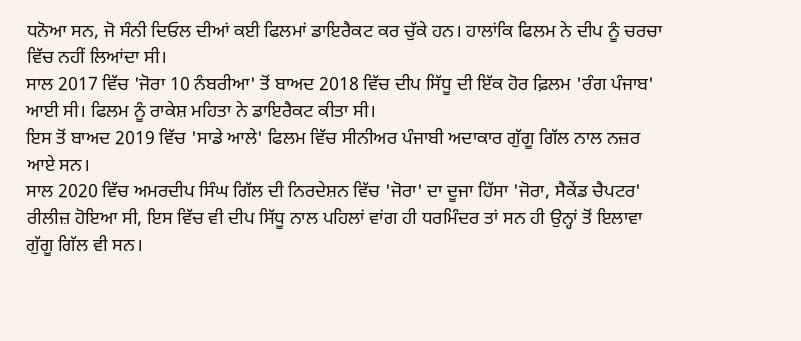ਧਨੋਆ ਸਨ, ਜੋ ਸੰਨੀ ਦਿਓਲ ਦੀਆਂ ਕਈ ਫਿਲਮਾਂ ਡਾਇਰੈਕਟ ਕਰ ਚੁੱਕੇ ਹਨ। ਹਾਲਾਂਕਿ ਫਿਲਮ ਨੇ ਦੀਪ ਨੂੰ ਚਰਚਾ ਵਿੱਚ ਨਹੀਂ ਲਿਆਂਦਾ ਸੀ।
ਸਾਲ 2017 ਵਿੱਚ 'ਜੋਰਾ 10 ਨੰਬਰੀਆ' ਤੋਂ ਬਾਅਦ 2018 ਵਿੱਚ ਦੀਪ ਸਿੱਧੂ ਦੀ ਇੱਕ ਹੋਰ ਫ਼ਿਲਮ 'ਰੰਗ ਪੰਜਾਬ' ਆਈ ਸੀ। ਫਿਲਮ ਨੂੰ ਰਾਕੇਸ਼ ਮਹਿਤਾ ਨੇ ਡਾਇਰੈਕਟ ਕੀਤਾ ਸੀ।
ਇਸ ਤੋਂ ਬਾਅਦ 2019 ਵਿੱਚ 'ਸਾਡੇ ਆਲੇ' ਫਿਲਮ ਵਿੱਚ ਸੀਨੀਅਰ ਪੰਜਾਬੀ ਅਦਾਕਾਰ ਗੁੱਗੂ ਗਿੱਲ ਨਾਲ ਨਜ਼ਰ ਆਏ ਸਨ।
ਸਾਲ 2020 ਵਿੱਚ ਅਮਰਦੀਪ ਸਿੰਘ ਗਿੱਲ ਦੀ ਨਿਰਦੇਸ਼ਨ ਵਿੱਚ 'ਜੋਰਾ' ਦਾ ਦੂਜਾ ਹਿੱਸਾ 'ਜੋਰਾ, ਸੈਕੇਂਡ ਚੈਪਟਰ' ਰੀਲੀਜ਼ ਹੋਇਆ ਸੀ, ਇਸ ਵਿੱਚ ਵੀ ਦੀਪ ਸਿੱਧੂ ਨਾਲ ਪਹਿਲਾਂ ਵਾਂਗ ਹੀ ਧਰਮਿੰਦਰ ਤਾਂ ਸਨ ਹੀ ਉਨ੍ਹਾਂ ਤੋਂ ਇਲਾਵਾ ਗੁੱਗੂ ਗਿੱਲ ਵੀ ਸਨ।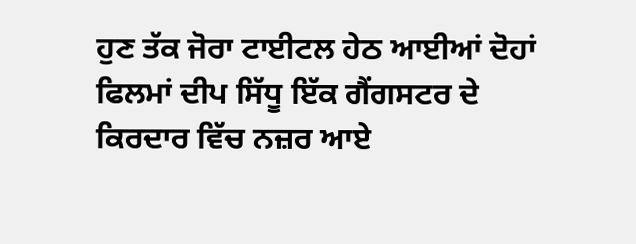ਹੁਣ ਤੱਕ ਜੋਰਾ ਟਾਈਟਲ ਹੇਠ ਆਈਆਂ ਦੋਹਾਂ ਫਿਲਮਾਂ ਦੀਪ ਸਿੱਧੂ ਇੱਕ ਗੈਂਗਸਟਰ ਦੇ ਕਿਰਦਾਰ ਵਿੱਚ ਨਜ਼ਰ ਆਏ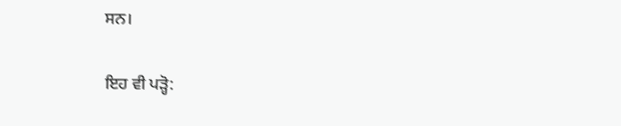ਸਨ।

ਇਹ ਵੀ ਪੜ੍ਹੋ: